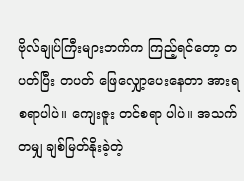ဗိုလ်ချုပ်ကြီးများဘက်က ကြည့်ရင်တော့ တပတ်ပြီး တပတ် ဖြေလျှော့ပေးနေတာ အားရစရာပါပဲ။ ကျေးဇူး တင်စရာ ပါပဲ။ အသက်တမျှ ချစ်မြတ်နိုးခဲ့တဲ့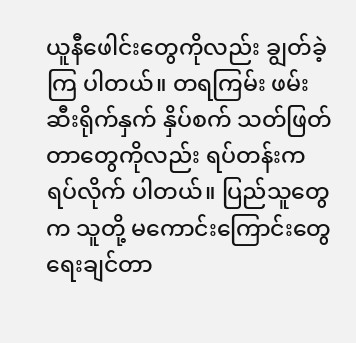ယူနီဖေါင်းတွေကိုလည်း ချွတ်ခဲ့ကြ ပါတယ်။ တရကြမ်း ဖမ်းဆီးရိုက်နှက် နှိပ်စက် သတ်ဖြတ် တာတွေကိုလည်း ရပ်တန်းက ရပ်လိုက် ပါတယ်။ ပြည်သူတွေက သူတို့ မကောင်းကြောင်းတွေ ရေးချင်တာ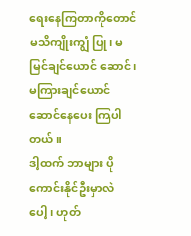ရေးနေကြတာကိုတောင် မသိကျိုးကျွံ ပြု၊ မမြင်ချင်ယောင် ဆောင်၊ မကြားချင်ယောင် ဆောင်နေပေး ကြပါတယ်။
ဒါ့ထက် ဘာများ ပိုကောင်းနိုင်ဦးမှာလဲ ပေါ့၊ ဟုတ်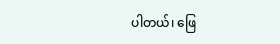ပါတယ်၊ ဖြေ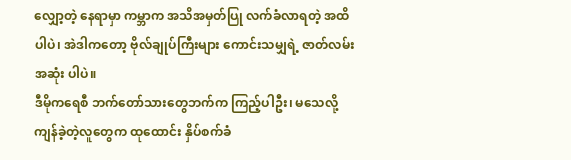လျှော့တဲ့ နေရာမှာ ကမ္ဘာက အသိအမှတ်ပြု လက်ခံလာရတဲ့ အထိ ပါပဲ၊ အဲဒါကတော့ ဗိုလ်ချုပ်ကြီးများ ကောင်းသမျှရဲ့ ဇာတ်လမ်းအဆုံး ပါပဲ။
ဒီမိုကရေစီ ဘက်တော်သားတွေဘက်က ကြည့်ပါဦး၊ မသေလို့ ကျန်ခဲ့တဲ့လူတွေက ထုထောင်း နှိပ်စက်ခံ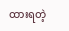ထားရတဲ့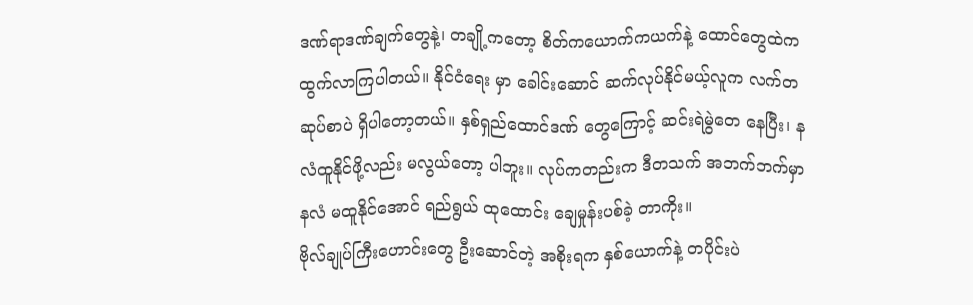ဒဏ်ရာဒဏ်ချက်တွေနဲ့၊ တချို့ကတော့ စိတ်ကယောက်ကယက်နဲ့ ထောင်တွေထဲက ထွက်လာကြပါတယ်။ နိုင်ငံရေး မှာ ခေါင်းဆောင် ဆက်လုပ်နိုင်မယ့်လူက လက်တဆုပ်စာပဲ ရှိပါတော့တယ်။ နှစ်ရှည်ထောင်ဒဏ် တွေကြောင့် ဆင်းရဲမွဲတေ နေပြီး၊ နလံထူနိုင်ဖို့လည်း မလွယ်တော့ ပါဘူး။ လုပ်ကတည်းက ဒီတသက် အဘက်ဘက်မှာ နလံ မထူနိုင်အောင် ရည်ရွယ် ထုထောင်း ချေမှုန်းပစ်ခဲ့ တာကိုး။
ဗိုလ်ချုပ်ကြီးဟောင်းတွေ ဦးဆောင်တဲ့ အစိုးရက နှစ်ယောက်နဲ့ တပိုင်းပဲ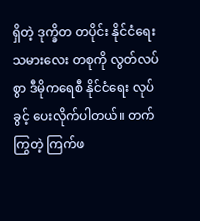ရှိတဲ့ ဒုက္ခိတ တပိုင်း နိုင်ငံရေးသမားလေး တစုကို လွတ်လပ်စွာ ဒီမိုကရေစီ နိုင်ငံရေး လုပ်ခွင့် ပေးလိုက်ပါတယ်။ တက်ကြွတဲ့ ကြက်ဖ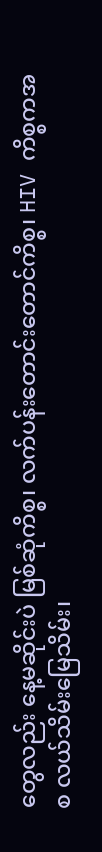တွေလည်း နေ့မဆိုင်းပဲ မြစ်ဆုံကိစ္စ၊ လက်ပန်းတောင်းတောင်ကိစ္စ၊ HIV ကိစ္စကအစ လယ်သိမ်းမြေသိမ်း၊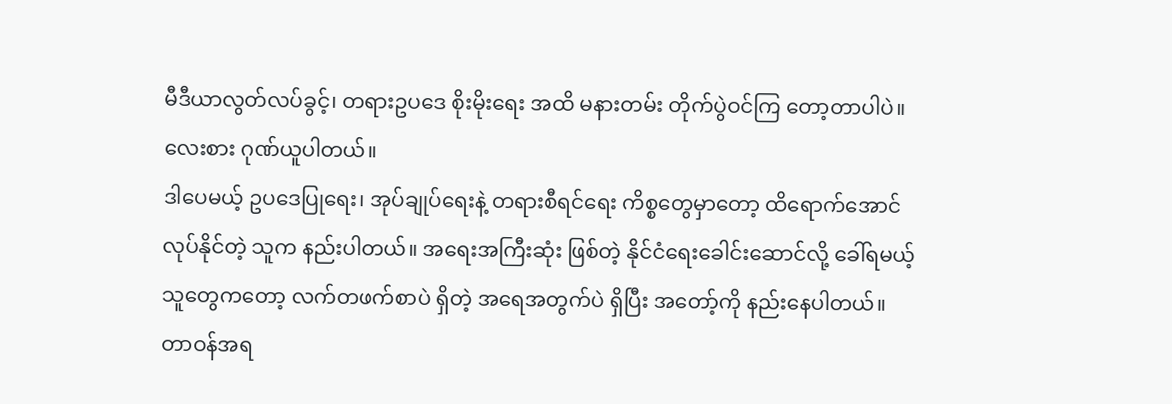မီဒီယာလွတ်လပ်ခွင့်၊ တရားဥပဒေ စိုးမိုးရေး အထိ မနားတမ်း တိုက်ပွဲဝင်ကြ တော့တာပါပဲ။ လေးစား ဂုဏ်ယူပါတယ်။
ဒါပေမယ့် ဥပဒေပြုရေး၊ အုပ်ချုပ်ရေးနဲ့ တရားစီရင်ရေး ကိစ္စတွေမှာတော့ ထိရောက်အောင် လုပ်နိုင်တဲ့ သူက နည်းပါတယ်။ အရေးအကြီးဆုံး ဖြစ်တဲ့ နိုင်ငံရေးခေါင်းဆောင်လို့ ခေါ်ရမယ့် သူတွေကတော့ လက်တဖက်စာပဲ ရှိတဲ့ အရေအတွက်ပဲ ရှိပြီး အတော့်ကို နည်းနေပါတယ်။
တာဝန်အရ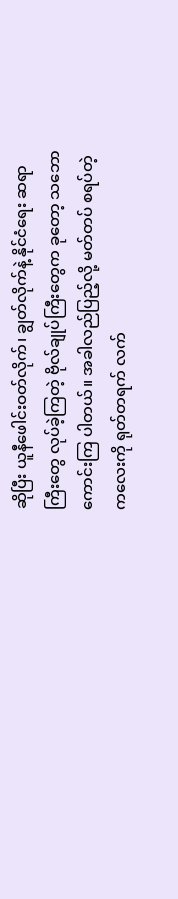ဆိုပြီး ယူနီဖေါင်းဝတ်လိုက်၊ ချွတ်လိုက်နဲ့ နိုင်ငံရေး ဆရာကြီးတွေ လုပ်ခဲ့ကြတဲ့ ဗိုလ်ချုပ်ကြီးတွေက ခုတော့ သဘောကောင်းကြ ပါတယ်။ အခါလည်ပြည့်လို့ မတ်တပ် စရပ်တဲ့ကလေးကို ရုတ်တရက် လက်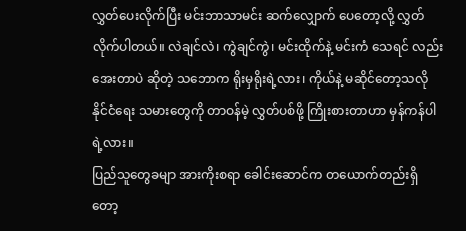လွှတ်ပေးလိုက်ပြီး မင်းဘာသာမင်း ဆက်လျှောက် ပေတော့လို့ လွှတ်လိုက်ပါတယ်။ လဲချင်လဲ၊ ကွဲချင်ကွဲ၊ မင်းထိုက်နဲ့ မင်းကံ သေရင် လည်း အေးတာပဲ ဆိုတဲ့ သဘောက ရိုးမှရိုးရဲ့လား၊ ကိုယ်နဲ့ မဆိုင်တော့သလို နိုင်ငံရေး သမားတွေကို တာဝန်မဲ့ လွှတ်ပစ်ဖို့ ကြိုးစားတာဟာ မှန်ကန်ပါရဲ့လား။
ပြည်သူတွေခမျာ အားကိုးစရာ ခေါင်းဆောင်က တယောက်တည်းရှိတော့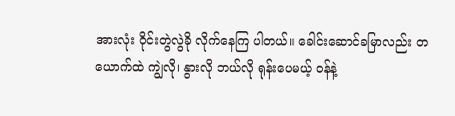အားလုံး ဝိုင်းတွဲလွဲခို လိုက်နေကြ ပါတယ်။ ခေါင်းဆောင်ခမြာလည်း တယောက်ထဲ ကျွဲလို၊ နွားလို ဘယ်လို ရုန်းပေမယ့် ဝန်နဲ့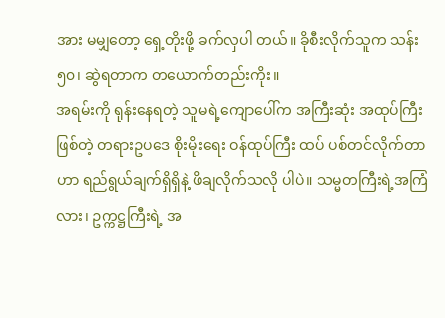အား မမျှတော့ ရှေ့တိုးဖို့ ခက်လှပါ တယ်။ ခိုစီးလိုက်သူက သန်း ၅၀၊ ဆွဲရတာက တယောက်တည်းကိုး။
အရမ်းကို ရုန်းနေရတဲ့ သူမရဲ့ကျောပေါ်က အကြီးဆုံး အထုပ်ကြီး ဖြစ်တဲ့ တရားဥပဒေ စိုးမိုးရေး ဝန်ထုပ်ကြီး ထပ် ပစ်တင်လိုက်တာဟာ ရည်ရွယ်ချက်ရှိရှိနဲ့ ဖိချလိုက်သလို ပါပဲ။ သမ္မတကြီးရဲ့အကြံလား၊ ဥက္ကဋ္ဌကြီးရဲ့ အ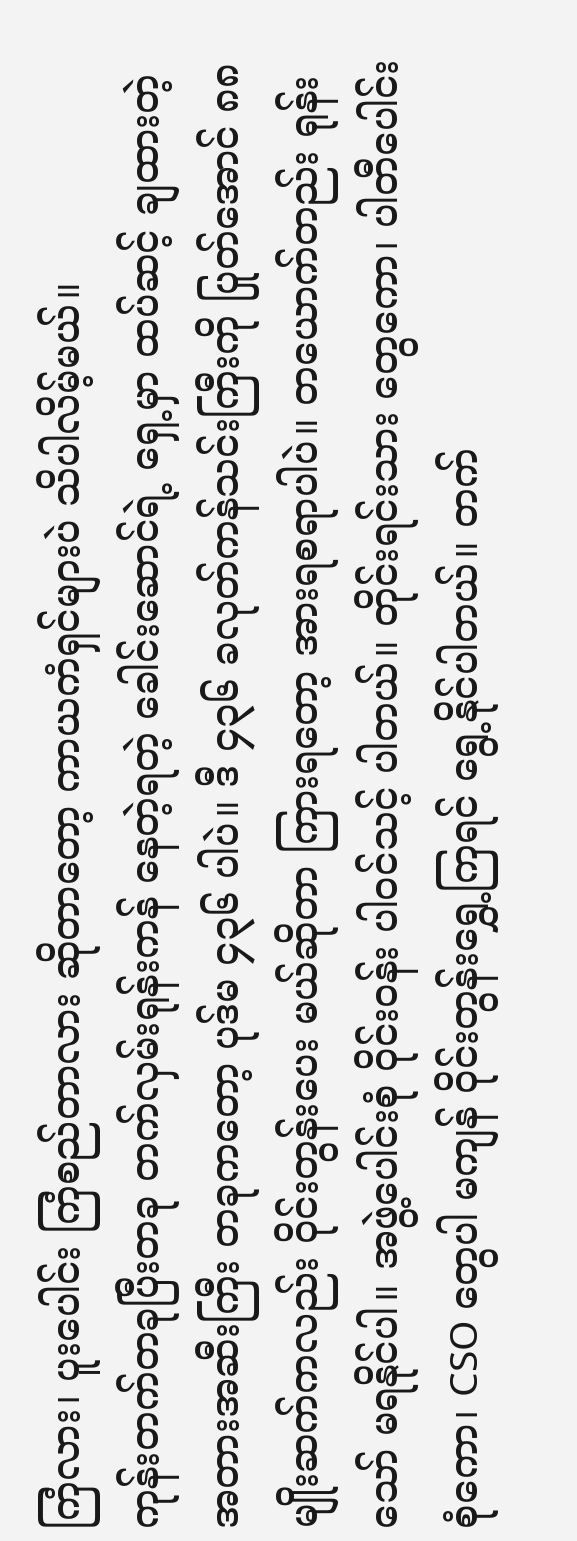ကြံလား၊ ပူးပေါင်း ကြံစည်တာလား ဆိုတာတော့ ကာယကံရှင်များပဲ သိပါလိမ့်မယ်။
ကုန်းတက်တခုပြီးတခု တက်လှမ်းရုန်းကန် နေတဲ့ရတဲ့ ခေါင်းဆောင်ရဲ့ ရှေ့မှာ ထပ်ဆင့် ချထားတဲ့ အတားအဆီးကြီး တခုကတော့ ပုဒ်မ ၄၃၆ ပါပဲ။ ဒီ ၄၃၆ ခလုတ်ကန်သင်းကြီးကို ပြုတ်အောင် ၈၈ မျိုးဆက်ကလည်း ဝိုင်းတွန်းပေး မယ်ဆိုတာ ကြားရတော့ အားရစရာပါပဲ။ တယောက်တည်း ရုန်းသော် မရနိုင်ပါ။ အဖွဲ့ပေါင်းစုံ ဝိုင်းဝန်း ပါဝင်သင့် ပါတယ်။ တိုင်းရင်းသား တွေကော၊ ပါတီပေါင်းစုံကော၊ CSO တွေပါ မကျန် ဝိုင်းတွန်းရွှေ့ကြရင် ရွေ့နိုင်ပါတယ်။ တက်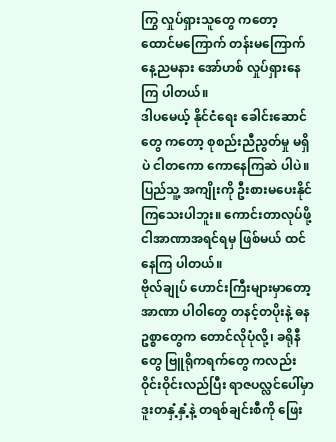ကြွ လှုပ်ရှားသူတွေ ကတော့ ထောင်မကြောက် တန်းမကြောက် နေ့ညမနား အော်ဟစ် လှုပ်ရှားနေကြ ပါတယ်။
ဒါပမေယ့် နိုင်ငံရေး ခေါင်းဆောင်တွေ ကတော့ စုစည်းညီညွတ်မှု မရှိပဲ ငါတကော ကောနေကြဆဲ ပါပဲ။ ပြည်သူ့ အကျိုးကို ဦးစားမပေးနိုင် ကြသေးပါဘူး။ ကောင်းတာလုပ်ဖို့ ငါအာဏာအရင်ရမှ ဖြစ်မယ် ထင်နေကြ ပါတယ်။
ဗိုလ်ချုပ် ဟောင်းကြီးများမှာတော့ အာဏာ ပါဝါတွေ တနင့်တပိုးနဲ့ ဓနဥစ္စာတွေက တောင်လိုပုံလို့၊ ခရိုနီတွေ ဗြူရိုကရက်တွေ ကလည်း ဝိုင်းဝိုင်းလည်ပြီး ရာဇပလ္လင်ပေါ်မှာ ဒူးတနှံ့နှံ့နဲ့ တရစ်ချင်းစီကို ဖြေး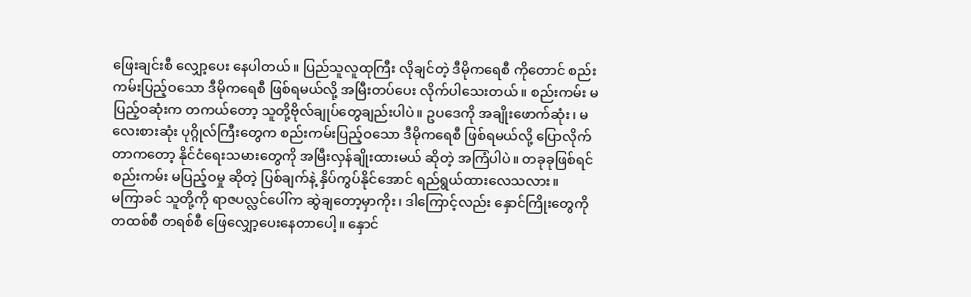ဖြေးချင်းစီ လျှော့ပေး နေပါတယ်။ ပြည်သူလူထုကြီး လိုချင်တဲ့ ဒီမိုကရေစီ ကိုတောင် စည်းကမ်းပြည့်ဝသော ဒီမိုကရေစီ ဖြစ်ရမယ်လို့ အမြီးတပ်ပေး လိုက်ပါသေးတယ်။ စည်းကမ်း မပြည့်ဝဆုံးက တကယ်တော့ သူတို့ဗိုလ်ချုပ်တွေချည်းပါပဲ။ ဥပဒေကို အချိုးဖောက်ဆုံး၊ မလေးစားဆုံး ပုဂ္ဂိုလ်ကြီးတွေက စည်းကမ်းပြည့်ဝသော ဒီမိုကရေစီ ဖြစ်ရမယ်လို့ ပြောလိုက် တာကတော့ နိုင်ငံရေးသမားတွေကို အမြီးလှန်ချိုးထားမယ် ဆိုတဲ့ အကြံပါပဲ။ တခုခုဖြစ်ရင် စည်းကမ်း မပြည့်ဝမှု ဆိုတဲ့ ပြစ်ချက်နဲ့ နှိပ်ကွပ်နိုင်အောင် ရည်ရွယ်ထားလေသလား။
မကြာခင် သူတို့ကို ရာဇပလ္လင်ပေါ်က ဆွဲချတော့မှာကိုး၊ ဒါကြောင့်လည်း နှောင်ကြိုးတွေကို တထစ်စီ တရစ်စီ ဖြေလျှော့ပေးနေတာပေါ့။ နှောင်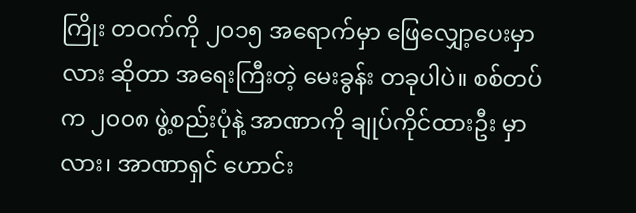ကြိုး တဝက်ကို ၂၀၁၅ အရောက်မှာ ဖြေလျှော့ပေးမှာလား ဆိုတာ အရေးကြီးတဲ့ မေးခွန်း တခုပါပဲ။ စစ်တပ်က ၂၀၀၈ ဖွဲ့စည်းပုံနဲ့ အာဏာကို ချုပ်ကိုင်ထားဦး မှာလား၊ အာဏာရှင် ဟောင်း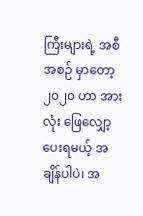ကြီးများရဲ့ အစီအစဉ် မှာတော့ ၂၀၂၀ ဟာ အားလုံး ဖြေလျှော့ ပေးရမယ့် အချိန်ပါပဲ၊ အ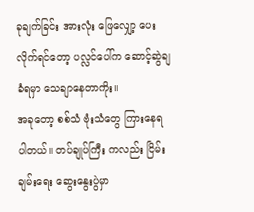ခုချက်ခြင်း အားလုံး ဖြေလျှော့ ပေးလိုက်ရင်တော့ ပလ္လင်ပေါ်က ဆောင့်ဆွဲချခံရမှာ သေချာနေတာကိုး။
အခုတော့ စစ်သံ ဗုံးသံတွေ ကြားနေရ ပါတယ်။ တပ်ချုပ်ကြီး ကလည်း ငြိမ်းချမ်းရေး ဆွေးနွေးပွဲမှာ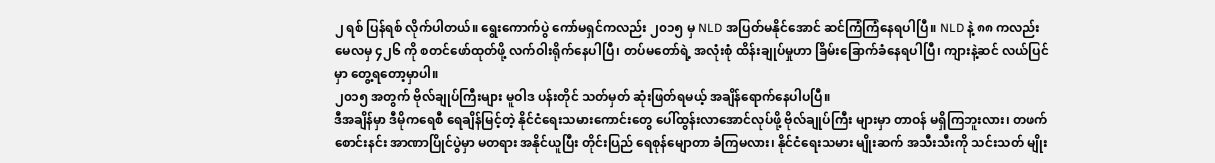၂ ရစ် ပြန်ရစ် လိုက်ပါတယ်။ ရွေးကောက်ပွဲ ကော်မရှင်ကလည်း ၂၀၁၅ မှ NLD အပြတ်မနိုင်အောင် ဆင်ကြံကြံနေရပါပြီ။ NLD နဲ့ ၈၈ ကလည်း မေလမှ ၄၂၆ ကို စတင်ဖော်ထုတ်ဖို့ လက်ဝါးရိုက်နေပါပြီ၊ တပ်မတော်ရဲ့ အလုံးစုံ ထိန်းချုပ်မှုဟာ ခြိမ်းခြောက်ခံနေရပါပြီ၊ ကျားနဲ့ဆင် လယ်ပြင်မှာ တွေ့ရတော့မှာပါ။
၂၀၁၅ အတွက် ဗိုလ်ချုပ်ကြီးများ မူဝါဒ ပန်းတိုင် သတ်မှတ် ဆုံးဖြတ်ရမယ့် အချိန်ရောက်နေပါပပြီ။
ဒီအချိန်မှာ ဒီမိုကရေစီ ရေချိန်မြင့်တဲ့ နိုင်ငံရေးသမားကောင်းတွေ ပေါ်ထွန်းလာအောင်လုပ်ဖို့ ဗိုလ်ချုပ်ကြီး များမှာ တာဝန် မရှိကြဘူးလား၊ တဖက်စောင်းနင်း အာဏာပြိုင်ပွဲမှာ မတရား အနိုင်ယူပြီး တိုင်းပြည် ရေစုန်မျောတာ ခံကြမလား၊ နိုင်ငံရေးသမား မျိုးဆက် အသီးသီးကို သင်းသတ် မျိုး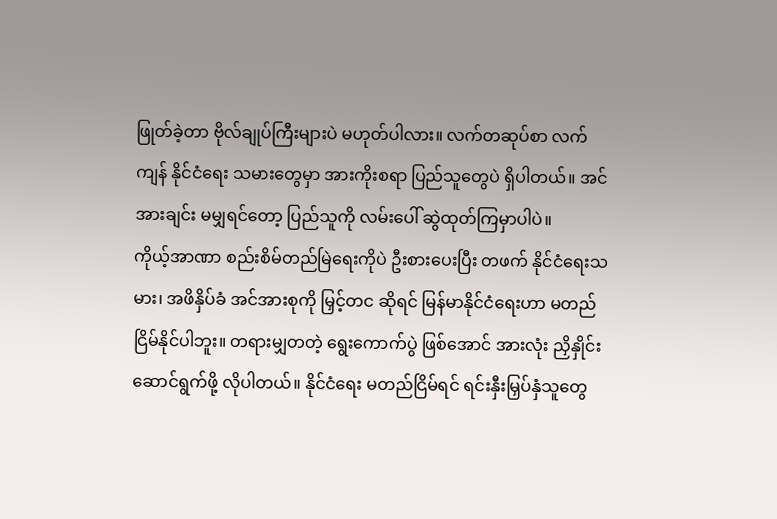ဖြုတ်ခဲ့တာ ဗိုလ်ချုပ်ကြီးများပဲ မဟုတ်ပါလား။ လက်တဆုပ်စာ လက်ကျန် နိုင်ငံရေး သမားတွေမှာ အားကိုးစရာ ပြည်သူတွေပဲ ရှိပါတယ်။ အင်အားချင်း မမျှရင်တော့ ပြည်သူကို လမ်းပေါ် ဆွဲထုတ်ကြမှာပါပဲ။
ကိုယ့်အာဏာ စည်းစိမ်တည်မြဲရေးကိုပဲ ဦးစားပေးပြီး တဖက် နိုင်ငံရေးသမား၊ အဖိနှိပ်ခံ အင်အားစုကို မြှင့်တင ဆိုရင် မြန်မာနိုင်ငံရေးဟာ မတည်ငြိမ်နိုင်ပါဘူး။ တရားမျှတတဲ့ ရွေးကောက်ပွဲ ဖြစ်အောင် အားလုံး ညှိနှိုင်း ဆောင်ရွက်ဖို့ လိုပါတယ်။ နိုင်ငံရေး မတည်ငြိမ်ရင် ရင်းနှီးမြှပ်နှံသူတွေ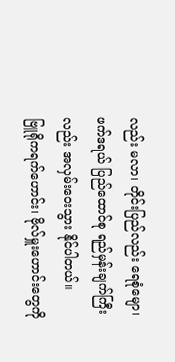လည်း မလာ၊ တိုင်းပြည်လည်း ရေစုံမျော၊ ဖက်ဒရယ် ပြည်ထောင်စု ရည်မှန်းချက်ကြီးလည်း အလှမ်းဝေးသွား နိုင်ပါတယ်။
ဗြူရိုကရက်ဟောင်း၊ ဗိုလ်မှူးဟောင်းတွေကို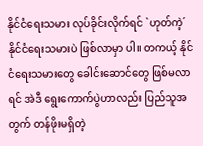နိုင်ငံရေးသမား လုပ်ခိုင်းလိုက်ရင် `ဟုတ်ကဲ့´ နိုင်ငံရေးသမားပဲ ဖြစ်လာမှာ ပါ။ တကယ့် နိုင်ငံရေးသမားတွေ ခေါင်းဆောင်တွေ ဖြစ်မလာရင် အဲဒီ ရွေးကောက်ပွဲဟာလည်း ပြည်သူအတွက် တန်ဖိုးမရှိတဲ့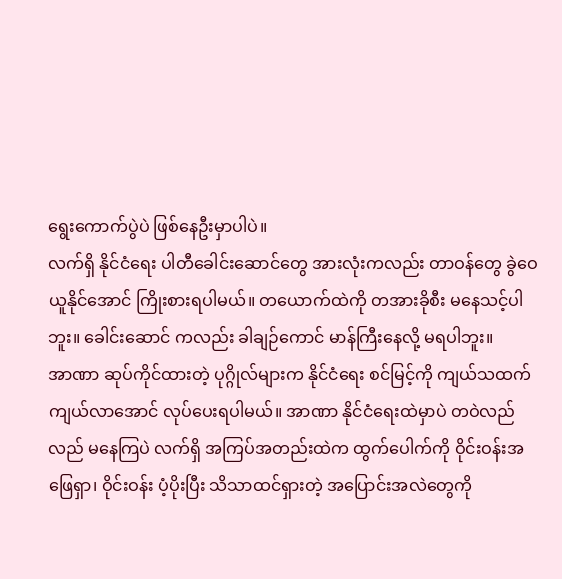ရွေးကောက်ပွဲပဲ ဖြစ်နေဦးမှာပါပဲ။
လက်ရှိ နိုင်ငံရေး ပါတီခေါင်းဆောင်တွေ အားလုံးကလည်း တာဝန်တွေ ခွဲဝေယူနိုင်အောင် ကြိုးစားရပါမယ်။ တယောက်ထဲကို တအားခိုစီး မနေသင့်ပါဘူး။ ခေါင်းဆောင် ကလည်း ခါချဉ်ကောင် မာန်ကြီးနေလို့ မရပါဘူး။
အာဏာ ဆုပ်ကိုင်ထားတဲ့ ပုဂ္ဂိုလ်များက နိုင်ငံရေး စင်မြင့်ကို ကျယ်သထက် ကျယ်လာအောင် လုပ်ပေးရပါမယ်။ အာဏာ နိုင်ငံရေးထဲမှာပဲ တဝဲလည်လည် မနေကြပဲ လက်ရှိ အကြပ်အတည်းထဲက ထွက်ပေါက်ကို ဝိုင်းဝန်းအဖြေရှာ၊ ဝိုင်းဝန်း ပံ့ပိုးပြီး သိသာထင်ရှားတဲ့ အပြောင်းအလဲတွေကို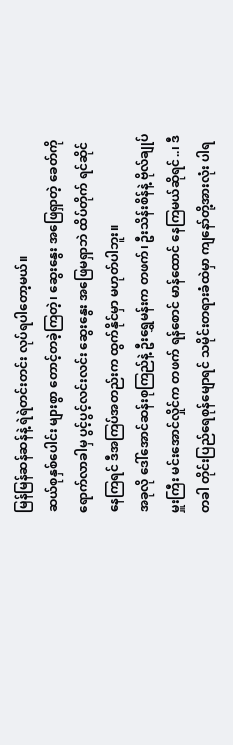မြန်မြန်ဆန်ဆန်နဲ့ ရဲရဲတင်းတင်း လုပ်ရပါတော့မယ်။
ဆယ်စုနှစ်ပေါင်း များစွာ တောင့်တခဲ့ကြတဲ့၊ ဆွေးနွေး အဖြေရှာတဲ့ ခေတ်ကို ရောက်လာခါမှ ပွင့်ပွင့်လင်းလင်း ဆွေးနွေး အဖြေမရှာဘဲ ထိပ်တိုက် ရင်ဆိုင်နေကြရင် ဒီအကြပ်အတည်းက ထွက်နိုင်မှာ မဟုတ်ပါဘူး။
အခုလို ဒေါ်အောင်ဆန်းစုကြည်နဲ့ ဦးရွှေမန်းက တဖက်၊ ဦးသိန်းစိန်နဲ့ ဗိုလ်ချုပ်မှူးကြီး မင်းအောင်လှိုင်က တဖက် ရန်စောင် မာန်ထောင် နေကြမယ်ဆိုရင်..၊ ဒီတခါ တိုင်းပြည်ရေစုန်မျောရင် သမိုင်းတရားခံထဲမှာ ကျနော်တို့အားလုံး ပါရ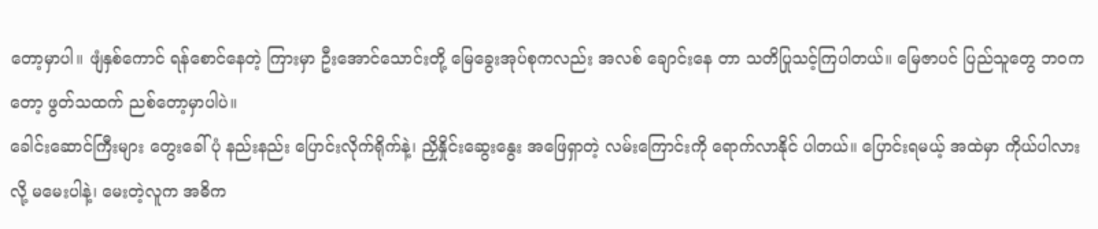တော့မှာပါ။ ဖျံနှစ်ကောင် ရန်စောင်နေတဲ့ ကြားမှာ ဦးအောင်သောင်းတို့ မြေခွေးအုပ်စုကလည်း အလစ် ချောင်းနေ တာ သတိပြုသင့်ကြပါတယ်။ မြေဇာပင် ပြည်သူတွေ ဘဝကတော့ ဖွတ်သထက် ညစ်တော့မှာပါပဲ။
ခေါင်းဆောင်ကြီးများ တွေးခေါ်ပုံ နည်းနည်း ပြောင်းလိုက်ရိုက်နဲ့၊ ညှိနှိုင်းဆွေးနွေး အဖြေရှာတဲ့ လမ်းကြောင်းကို ရောက်လာနိုင် ပါတယ်။ ပြောင်းရမယ့် အထဲမှာ ကိုယ်ပါလား လို့ မမေးပါနဲ့၊ မေးတဲ့လူက အဓိက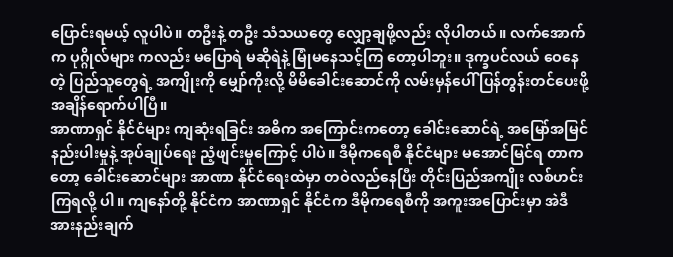ပြောင်းရမယ့် လူပါပဲ။ တဦးနဲ့ တဦး သံသယတွေ လျှော့ချဖို့လည်း လိုပါတယ်။ လက်အောက်က ပုဂ္ဂိုလ်များ ကလည်း မပြောရဲ မဆိုရဲနဲ့ မြုံမနေသင့်ကြ တော့ပါဘူး။ ဒုက္ခပင်လယ် ဝေနေတဲ့ ပြည်သူတွေရဲ့ အကျိုးကို မျှော်ကိုးလို့ မိမိခေါင်းဆောင်ကို လမ်းမှန်ပေါ် ပြန်တွန်းတင်ပေးဖို့ အချိန်ရောက်ပါပြီ။
အာဏာရှင် နိုင်ငံများ ကျဆုံးရခြင်း အဓိက အကြောင်းကတော့ ခေါင်းဆောင်ရဲ့ အမြော်အမြင် နည်းပါးမှုနဲ့ အုပ်ချုပ်ရေး ညံ့ဖျင်းမှုကြောင့် ပါပဲ။ ဒီမိုကရေစီ နိုင်ငံများ မအောင်မြင်ရ တာကတော့ ခေါင်းဆောင်များ အာဏာ နိုင်ငံရေးထဲမှာ တဝဲလည်နေပြီး တိုင်းပြည်အကျိုး လစ်ဟင်းကြရလို့ ပါ။ ကျနော်တို့ နိုင်ငံက အာဏာရှင် နိုင်ငံက ဒီမိုကရေစီကို အကူးအပြောင်းမှာ အဲဒီ အားနည်းချက်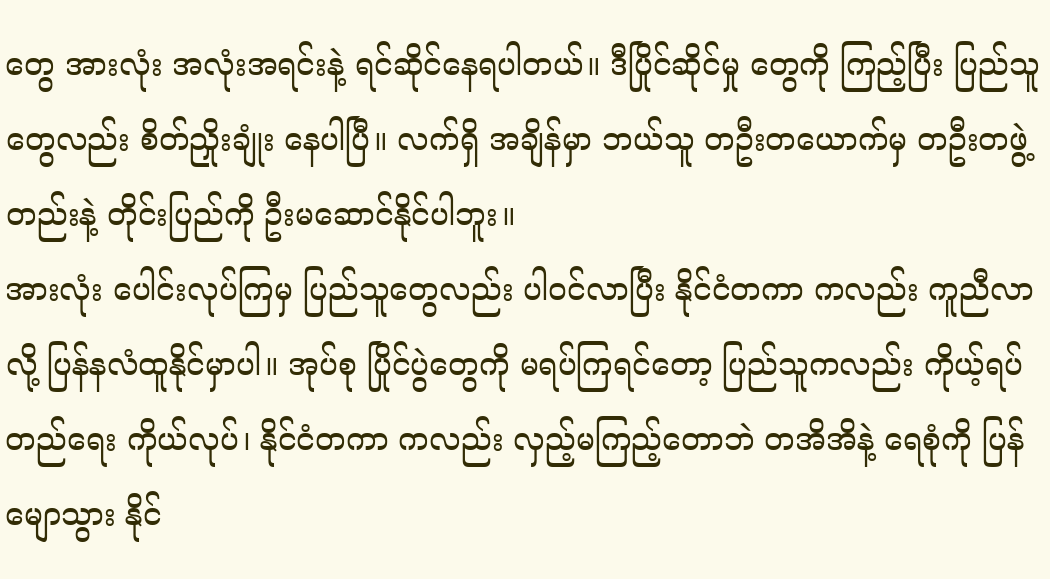တွေ အားလုံး အလုံးအရင်းနဲ့ ရင်ဆိုင်နေရပါတယ်။ ဒီပြိုင်ဆိုင်မှု တွေကို ကြည့်ပြီး ပြည်သူတွေလည်း စိတ်ညှိုးချုံး နေပါပြီ။ လက်ရှိ အချိန်မှာ ဘယ်သူ တဦးတယောက်မှ တဦးတဖွဲ့ တည်းနဲ့ တိုင်းပြည်ကို ဦးမဆောင်နိုင်ပါဘူး။
အားလုံး ပေါင်းလုပ်ကြမှ ပြည်သူတွေလည်း ပါဝင်လာပြီး နိုင်ငံတကာ ကလည်း ကူညီလာလို့ ပြန်နလံထူနိုင်မှာပါ။ အုပ်စု ပြိုင်ပွဲတွေကို မရပ်ကြရင်တော့ ပြည်သူကလည်း ကိုယ့်ရပ်တည်ရေး ကိုယ်လုပ်၊ နိုင်ငံတကာ ကလည်း လှည့်မကြည့်တောဘဲ တအိအိနဲ့ ရေစုံကို ပြန်မျောသွား နိုင်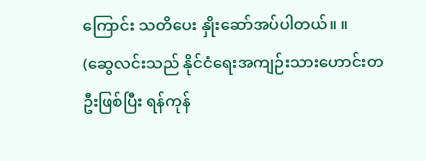ကြောင်း သတိပေး နှိုးဆော်အပ်ပါတယ်။ ။
(ဆွေလင်းသည် နိုင်ငံရေးအကျဉ်းသားဟောင်းတဦးဖြစ်ပြီး ရန်ကုန်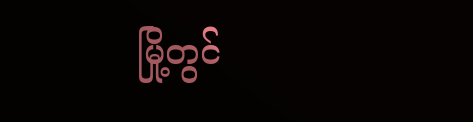မြို့တွင်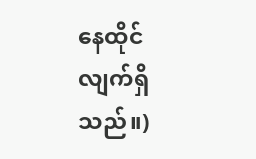နေထိုင်လျက်ရှိသည်။)